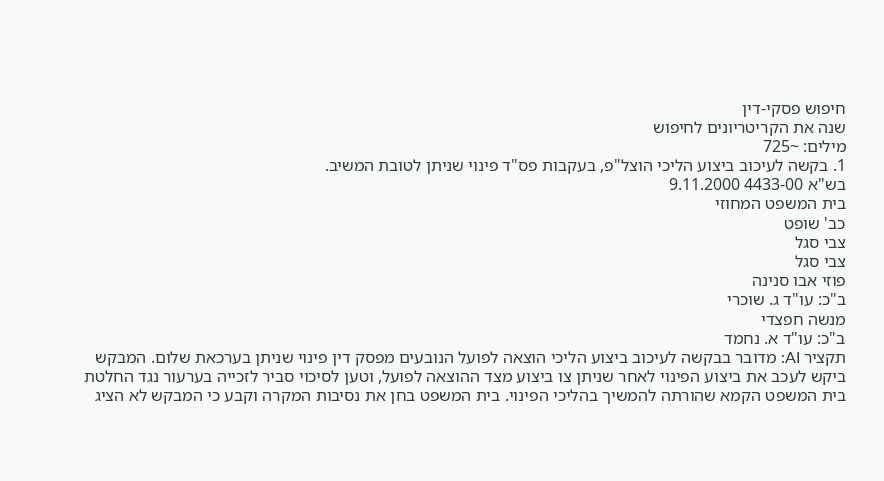חיפוש פסקי-דין
שנה את הקריטריונים לחיפוש
מילים: ~725
1. בקשה לעיכוב ביצוע הליכי הוצל"פ, בעקבות פס"ד פינוי שניתן לטובת המשיב.
בש"א 4433-00 9.11.2000
בית המשפט המחוזי
כב' שופט
צבי סגל
צבי סגל
פוזי אבו סנינה
ב"כ: עו"ד ג. שוכרי
מנשה חפצדי
ב"כ: עו"ד א. נחמד
תקציר AI: מדובר בבקשה לעיכוב ביצוע הליכי הוצאה לפועל הנובעים מפסק דין פינוי שניתן בערכאת שלום. המבקש ביקש לעכב את ביצוע הפינוי לאחר שניתן צו ביצוע מצד ההוצאה לפועל, וטען לסיכוי סביר לזכייה בערעור נגד החלטת בית המשפט הקמא שהורתה להמשיך בהליכי הפינוי. בית המשפט בחן את נסיבות המקרה וקבע כי המבקש לא הציג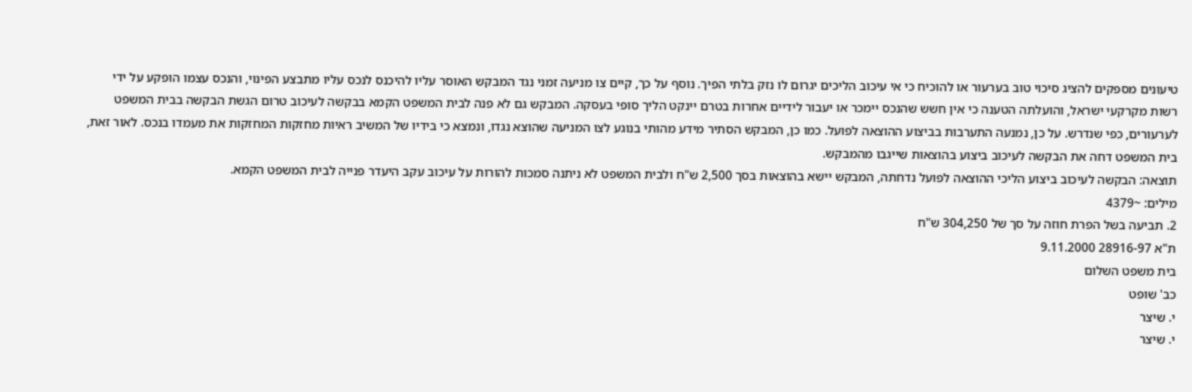טיעונים מספקים להציג סיכוי טוב בערעור או להוכיח כי אי עיכוב הליכים יגרום לו נזק בלתי הפיך. נוסף על כך, קיים צו מניעה זמני נגד המבקש האוסר עליו להיכנס לנכס עליו מתבצע הפינוי, והנכס עצמו הופקע על ידי רשות מקרקעי ישראל, והועלתה הטענה כי אין חשש שהנכס יימכר או יעבור לידיים אחרות בטרם יינקט הליך סופי בעסקה. המבקש גם לא פנה לבית המשפט הקמא בבקשה לעיכוב טרום הגשת הבקשה בבית המשפט לערעורים, כפי שנדרש. על כן, נמנעה התערבות בביצוע ההוצאה לפועל. כמו כן, המבקש הסתיר מידע מהותי בנוגע לצו המניעה שהוצא נגדו, ונמצא כי בידיו של המשיב ראיות מחזקות המחזקות את מעמדו בנכס. לאור זאת, בית המשפט דחה את הבקשה לעיכוב ביצוע בהוצאות שייגבו מהמבקש.
תוצאה: הבקשה לעיכוב ביצוע הליכי ההוצאה לפועל נדחתה, המבקש יישא בהוצאות בסך 2,500 ש"ח ולבית המשפט לא ניתנה סמכות להורות על עיכוב עקב היעדר פנייה לבית המשפט הקמא.
מילים: ~4379
2. תביעה בשל הפרת חוזה על סך של 304,250 ש"ח
ת"א 28916-97 9.11.2000
בית משפט השלום
כב' שופט
י. שיצר
י. שיצר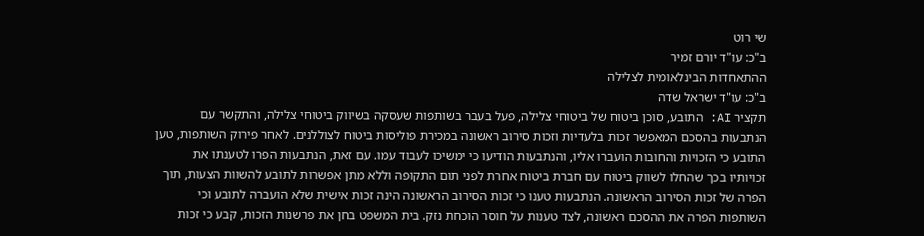שי רוט
ב"כ: עו"ד יורם זמיר
ההתאחדות הבינלאומית לצלילה
ב"כ: עו"ד ישראל שדה
תקציר AI: התובע, סוכן ביטוח של ביטוחי צלילה, פעל בעבר בשותפות שעסקה בשיווק ביטוחי צלילה, והתקשר עם הנתבעות בהסכם המאפשר זכות בלעדיות וזכות סירוב ראשונה במכירת פוליסות ביטוח לצוללנים. לאחר פירוק השותפות, טען התובע כי הזכויות והחובות הועברו אליו, והנתבעות הודיעו כי ימשיכו לעבוד עמו. עם זאת, הנתבעות הפרו לטענתו את זכויותיו בכך שהחלו לשווק ביטוח עם חברת ביטוח אחרת לפני תום התקופה וללא מתן אפשרות לתובע להשוות הצעות, תוך הפרה של זכות הסירוב הראשונה. הנתבעות טענו כי זכות הסירוב הראשונה הינה זכות אישית שלא הועברה לתובע וכי השותפות הפרה את ההסכם ראשונה, לצד טענות על חוסר הוכחת נזק. בית המשפט בחן את פרשנות הזכות, קבע כי זכות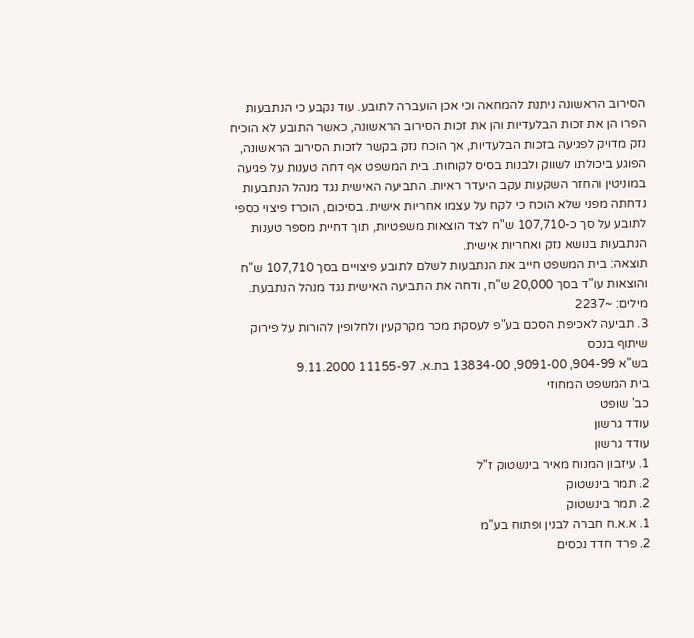הסירוב הראשונה ניתנת להמחאה וכי אכן הועברה לתובע. עוד נקבע כי הנתבעות הפרו הן את זכות הבלעדיות והן את זכות הסירוב הראשונה, כאשר התובע לא הוכיח נזק מדויק לפגיעה בזכות הבלעדיות, אך הוכח נזק בקשר לזכות הסירוב הראשונה, הפוגע ביכולתו לשווק ולבנות בסיס לקוחות. בית המשפט אף דחה טענות על פגיעה במוניטין והחזר השקעות עקב היעדר ראיות. התביעה האישית נגד מנהל הנתבעות נדחתה מפני שלא הוכח כי לקח על עצמו אחריות אישית. בסיכום, הוכרז פיצוי כספי לתובע על סך כ-107,710 ש"ח לצד הוצאות משפטיות, תוך דחיית מספר טענות הנתבעות בנושא נזק ואחריות אישית.
תוצאה: בית המשפט חייב את הנתבעות לשלם לתובע פיצויים בסך 107,710 ש"ח והוצאות עו"ד בסך 20,000 ש"ח, ודחה את התביעה האישית נגד מנהל הנתבעת.
מילים: ~2237
3. תביעה לאכיפת הסכם בע"פ לעסקת מכר מקרקעין ולחלופין להורות על פירוק שיתוף בנכס
בש"א 904-99, 9091-00, 13834-00 בת.א. 11155-97 9.11.2000
בית המשפט המחוזי
כב' שופט
עודד גרשון
עודד גרשון
1. עיזבון המנוח מאיר בינשטוק ז"ל
2. תמר בינשטוק
2. תמר בינשטוק
1. א.א.ח חברה לבנין ופתוח בע"מ
2. פרד חדד נכסים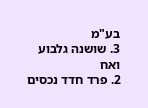בע"מ
3. שושנה גלבוע ואח
2. פרד חדד נכסים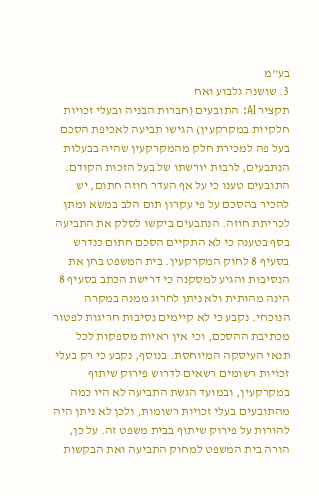בע"מ
3. שושנה גלבוע ואח
תקציר AI: התובעים (חברות הבניה ובעלי זכויות חלקיות במקרקעין) הגישו תביעה לאכיפת הסכם בעל פה למכירת חלק מהמקרקעין שהיה בבעלות הנתבעים, לרבות יורשתו של בעל הזכות הקודם. התובעים טענו כי על אף העדר חוזה חתום, יש להכיר בהסכם על פי עקרון תום הלב במשא ומתן לכריתת חוזה. הנתבעים ביקשו לסלק את התביעה בסף בטענה כי לא התקיים הסכם חתום כנדרש בסעיף 8 לחוק המקרקעין. בית המשפט בחן את הנסיבות והגיע למסקנה כי דרישת הכתב בסעיף 8 הינה מהותית ולא ניתן לחרוג ממנה במקרה הנוכחי. נקבע כי לא קיימים נסיבות חריגות לפטור מכתיבת ההסכם, וכי אין ראיות מספקות לכל תנאי העיסקה המיוחסת. בנוסף, נקבע כי רק בעלי זכויות רשומים רשאים לדרוש פירוק שיתוף במקרקעין, ובמועד הגשת התביעה לא היו כמה מהתובעים בעלי זכויות רשומות, ולכן לא ניתן היה להורות על פירוק שיתוף בבית משפט זה. על כן, הורה בית המשפט למחוק התביעה ואת הבקשות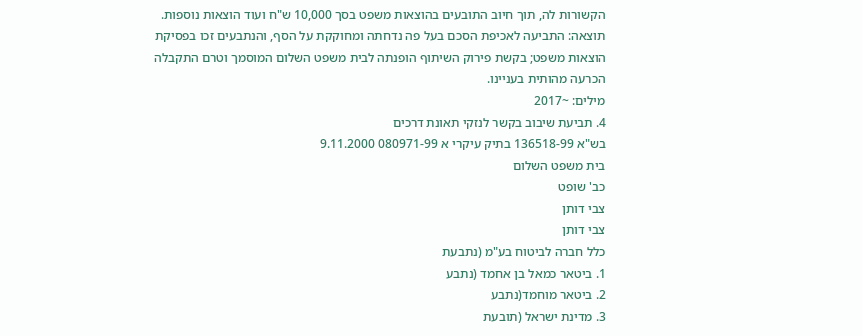הקשורות לה, תוך חיוב התובעים בהוצאות משפט בסך 10,000 ש"ח ועוד הוצאות נוספות.
תוצאה: התביעה לאכיפת הסכם בעל פה נדחתה ומחוקקת על הסף, והנתבעים זכו בפסיקת הוצאות משפט; בקשת פירוק השיתוף הופנתה לבית משפט השלום המוסמך וטרם התקבלה הכרעה מהותית בעניינו.
מילים: ~2017
4. תביעת שיבוב בקשר לנזקי תאונת דרכים
בש"א 136518-99 בתיק עיקרי א 080971-99 9.11.2000
בית משפט השלום
כב' שופט
צבי דותן
צבי דותן
כלל חברה לביטוח בע"מ (נתבעת
1. ביטאר כמאל בן אחמד (נתבע
2. ביטאר מוחמד(נתבע
3. מדינת ישראל (תובעת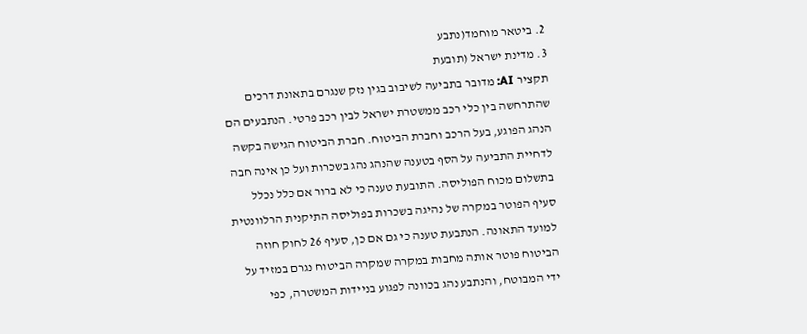2. ביטאר מוחמד(נתבע
3. מדינת ישראל (תובעת
תקציר AI: מדובר בתביעה לשיבוב בגין נזק שנגרם בתאונת דרכים שהתרחשה בין כלי רכב ממשטרת ישראל לבין רכב פרטי. הנתבעים הם הנהג הפוגע, בעל הרכב וחברת הביטוח. חברת הביטוח הגישה בקשה לדחיית התביעה על הסף בטענה שהנהג נהג בשכרות ועל כן אינה חבה בתשלום מכוח הפוליסה. התובעת טענה כי לא ברור אם כלל נכלל סעיף הפוטר במקרה של נהיגה בשכרות בפוליסה התיקנית הרלוונטית למועד התאונה. הנתבעת טענה כי גם אם כן, סעיף 26 לחוק חוזה הביטוח פוטר אותה מחבות במקרה שמקרה הביטוח נגרם במזיד על ידי המבוטח, והנתבע נהג בכוונה לפגוע בניידות המשטרה, כפי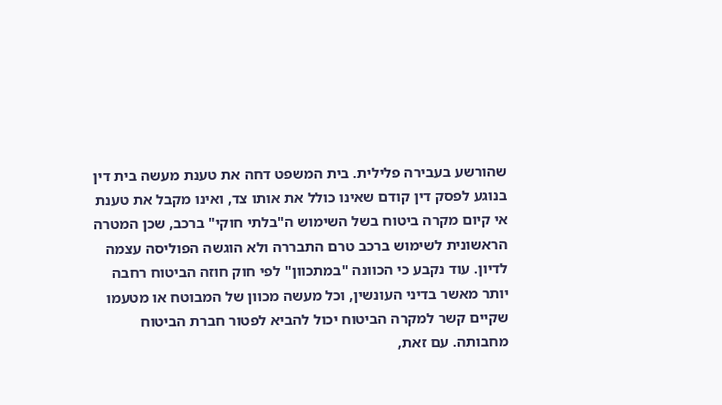שהורשע בעבירה פלילית. בית המשפט דחה את טענת מעשה בית דין בנוגע לפסק דין קודם שאינו כולל את אותו צד, ואינו מקבל את טענת אי קיום מקרה ביטוח בשל השימוש ה"בלתי חוקי" ברכב, שכן המטרה הראשונית לשימוש ברכב טרם התבררה ולא הוגשה הפוליסה עצמה לדיון. עוד נקבע כי הכוונה "במתכוון" לפי חוק חוזה הביטוח רחבה יותר מאשר בדיני העונשין, וכל מעשה מכוון של המבוטח או מטעמו שקיים קשר למקרה הביטוח יכול להביא לפטור חברת הביטוח מחבותה. עם זאת,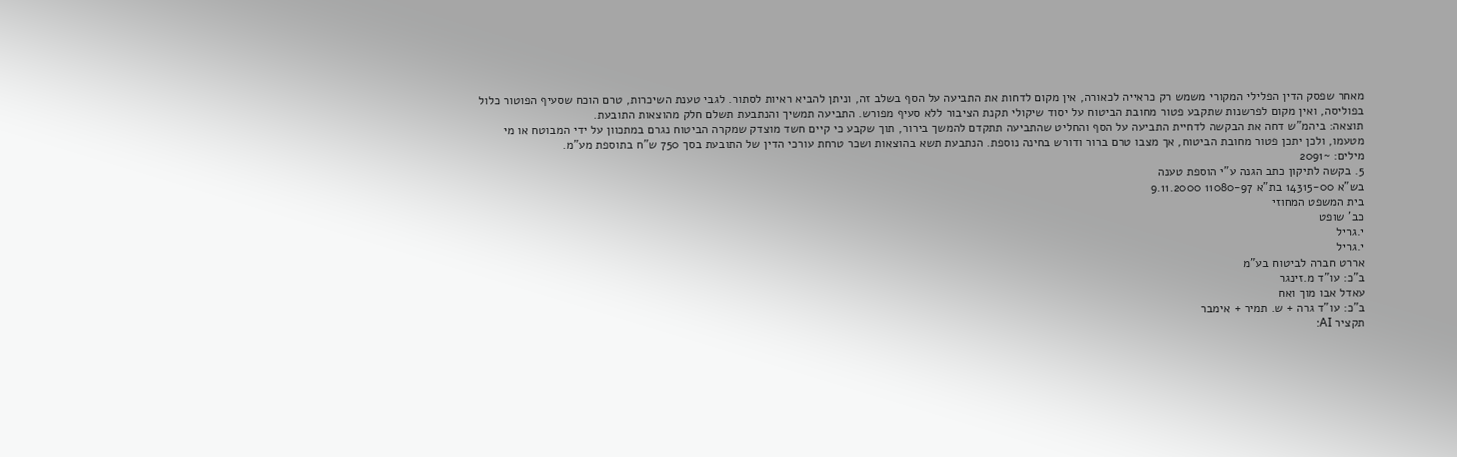מאחר שפסק הדין הפלילי המקורי משמש רק כראייה לכאורה, אין מקום לדחות את התביעה על הסף בשלב זה, וניתן להביא ראיות לסתור. לגבי טענת השיכרות, טרם הוכח שסעיף הפוטור כלול בפוליסה, ואין מקום לפרשנות שתקבע פטור מחובת הביטוח על יסוד שיקולי תקנת הציבור ללא סעיף מפורש. התביעה תמשיך והנתבעת תשלם חלק מהוצאות התובעת.
תוצאה: ביהמ"ש דחה את הבקשה לדחיית התביעה על הסף והחליט שהתביעה תתקדם להמשך בירור, תוך שקבע כי קיים חשד מוצדק שמקרה הביטוח נגרם במתכוון על ידי המבוטח או מי מטעמו, ולכן יתכן פטור מחובת הביטוח, אך מצבו טרם ברור ודורש בחינה נוספת. הנתבעת תשא בהוצאות ושכר טרחת עורכי הדין של התובעת בסך 750 ש"ח בתוספת מע"מ.
מילים: ~2091
5. בקשה לתיקון כתב הגנה ע"י הוספת טענה
בש"א 14315-00 בת"א 11080-97 9.11.2000
בית המשפט המחוזי
כב' שופט
י.גריל
י.גריל
אררט חברה לביטוח בע"מ
ב"כ: עו"ד מ.זינגר
עאדל אבו מוך ואח
ב"כ: עו"ד גרה + ש. תמיר + אימבר
תקציר AI: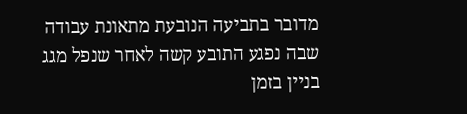מדובר בתביעה הנובעת מתאונת עבודה שבה נפגע התובע קשה לאחר שנפל מגג בניין בזמן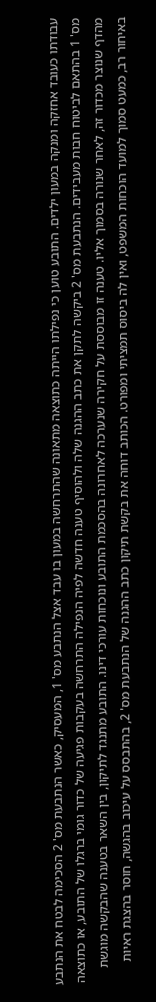עבודתו כעובד אחזקה ומנקה במעון ילדים. התובע טוען כי נפילתו הייתה כתוצאה מתאונה שהתרחשה במעון בו עבד אצל הנתבע מס' 1, המעסיק, כאשר הנתבעת מס' 2 הסכימה לבטח את הנתבע מס' 1 בהתאם לביטוח חבות מעבידים. הנתבעת מס' 2 ביקשה לתקן את כתב ההגנה שלה ולהוסיף טענה חדשה לפיה הנפילה התרחשה בעקבות פגיעה של כדור גומי ברגלו של התובע, או כתוצאה מהדף שנוצר מכדור זה, לאחר שנורה בסמוך אליו. טענה זו מבוססת על חקירה שנערכה לאחרונה בהסכמת התובע ונוכחות עורכי דינו. התובע מתנגד לתיקון, בין השאר בטענה שהבקשה מוגשת באיחור רב, כמעט סמוך למועד הוכחות המשפט, ואין לה ביסוס תמציתי ומפורט. הכותב דוחה את בקשת תיקון כתב ההגנה של הנתבעת מס' 2, בהתבסס על עיכוב בהגשה, חוסר בהצגת ראיות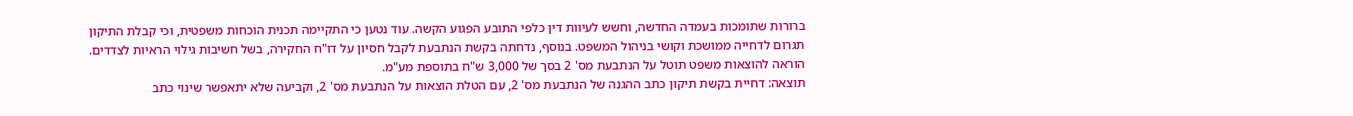ברורות שתומכות בעמדה החדשה, וחשש לעיוות דין כלפי התובע הפגוע הקשה. עוד נטען כי התקיימה תכנית הוכחות משפטית, וכי קבלת התיקון תגרום לדחייה ממושכת וקושי בניהול המשפט. בנוסף, נדחתה בקשת הנתבעת לקבל חסיון על דו"ח החקירה, בשל חשיבות גילוי הראיות לצדדים. הוראה להוצאות משפט תוטל על הנתבעת מס' 2 בסך של 3,000 ש"ח בתוספת מע"מ.
תוצאה: דחיית בקשת תיקון כתב ההגנה של הנתבעת מס' 2, עם הטלת הוצאות על הנתבעת מס' 2, וקביעה שלא יתאפשר שינוי כתב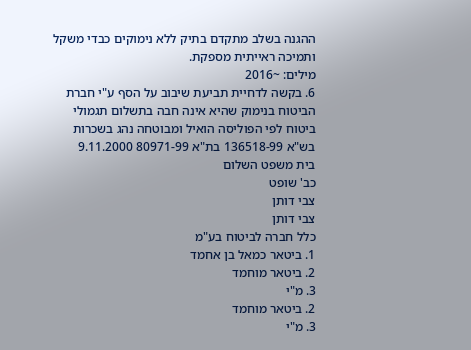ההגנה בשלב מתקדם בתיק ללא נימוקים כבדי משקל ותמיכה ראייתית מספקת.
מילים: ~2016
6. בקשה לדחיית תביעת שיבוב על הסף ע"י חברת הביטוח בנימוק שהיא אינה חבה בתשלום תגמולי ביטוח לפי הפוליסה הואיל ומבוטחה נהג בשכרות
בש"א 136518-99 בת"א 80971-99 9.11.2000
בית משפט השלום
כב' שופט
צבי דותן
צבי דותן
כלל חברה לביטוח בע"מ
1. ביטאר כמאל בן אחמד
2. ביטאר מוחמד
3. מ"י
2. ביטאר מוחמד
3. מ"י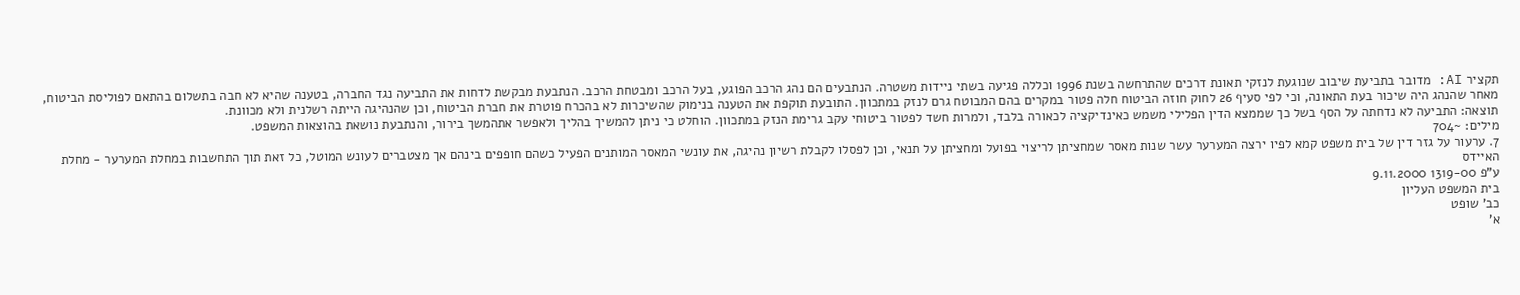תקציר AI: מדובר בתביעת שיבוב שנוגעת לנזקי תאונת דרכים שהתרחשה בשנת 1996 וכללה פגיעה בשתי ניידות משטרה. הנתבעים הם נהג הרכב הפוגע, בעל הרכב ומבטחת הרכב. הנתבעת מבקשת לדחות את התביעה נגד החברה, בטענה שהיא לא חבה בתשלום בהתאם לפוליסת הביטוח, מאחר שהנהג היה שיכור בעת התאונה, וכי לפי סעיף 26 לחוק חוזה הביטוח חלה פטור במקרים בהם המבוטח גרם לנזק במתכוון. התובעת תוקפת את הטענה בנימוק שהשיכרות לא בהכרח פוטרת את חברת הביטוח, וכן שהנהיגה הייתה רשלנית ולא מכוונת.
תוצאה: התביעה לא נדחתה על הסף בשל כך שממצא הדין הפלילי משמש כאינדיקציה לכאורה בלבד, ולמרות חשד לפטור ביטוחי עקב גרימת הנזק במתכוון. הוחלט כי ניתן להמשיך בהליך ולאפשר אתהמשך בירור, והנתבעת נושאת בהוצאות המשפט.
מילים: ~704
7. ערעור על גזר דין של בית משפט קמא לפיו ירצה המערער עשר שנות מאסר שמחציתן לריצוי בפועל ומחציתן על תנאי, וכן לפסלו לקבלת רשיון נהיגה, את עונשי המאסר המותנים הפעיל כשהם חופפים בינהם אך מצטברים לעונש המוטל, כל זאת תוך התחשבות במחלת המערער - מחלת האיידס
ע"פ 1319-00 9.11.2000
בית המשפט העליון
כב' שופט
א'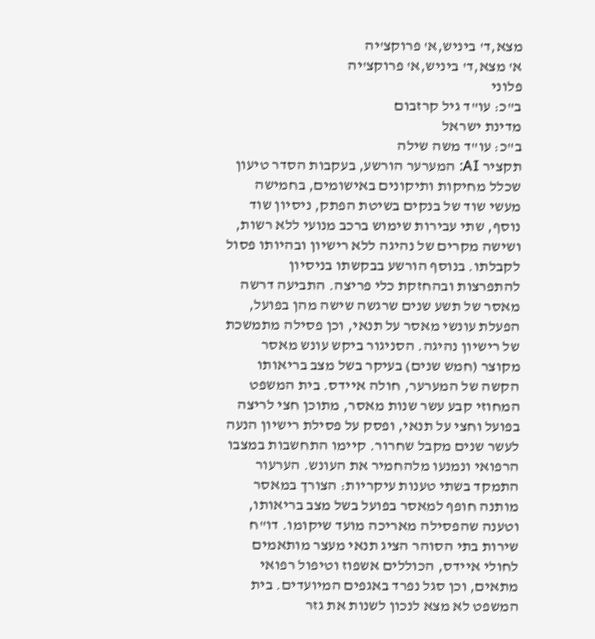מצא,ד' ביניש,א' פרוקצ'יה
א' מצא,ד' ביניש,א' פרוקצ'יה
פלוני
ב"כ: עו"ד גיל קרזבום
מדינת ישראל
ב"כ: עו"ד משה שילה
תקציר AI: המערער הורשע, בעקבות הסדר טיעון שכלל מחיקות ותיקונים באישומים, בחמישה מעשי שוד של בנקים בשיטת הפתק, ניסיון שוד נוסף, שתי עבירות שימוש ברכב מנועי ללא רשות, ושישה מקרים של נהיגה ללא רישיון ובהיותו פסול לקבלתו. בנוסף הורשע בבקשתו בניסיון להתפרצות ובהחזקת כלי פריצה. התביעה דרשה מאסר של תשע שנים שרגשה שישה מהן בפועל, הפעלת עונשי מאסר על תנאי, וכן פסילה מתמשכת של רישיון נהיגה. הסניגור ביקש עונש מאסר מקוצר (חמש שנים) בעיקר בשל מצב בריאותו הקשה של המערער, חולה איידס. בית המשפט המחוזי קבע עשר שנות מאסר, מתוכן חצי לריצה בפועל וחצי על תנאי, ופסק על פסילת רישיון הנעה לעשר שנים מקבל שחרור. קיימו התחשבות במצבו הרפואי ונמנעו מלהחמיר את העונש. הערעור התמקד בשתי טענות עיקריות: הצורך במאסר מותנה חופף למאסר בפועל בשל מצב בריאותו, וטענה שהפסילה מאריכה מועד שיקומו. דו"ח שירות בתי הסוהר הציג תנאי מעצר מותאמים לחולי איידס, הכוללים אשפוז וטיפול רפואי מתאים, וכן סגל נפרד באגפים המיועדים. בית המשפט לא מצא לנכון לשנות את גזר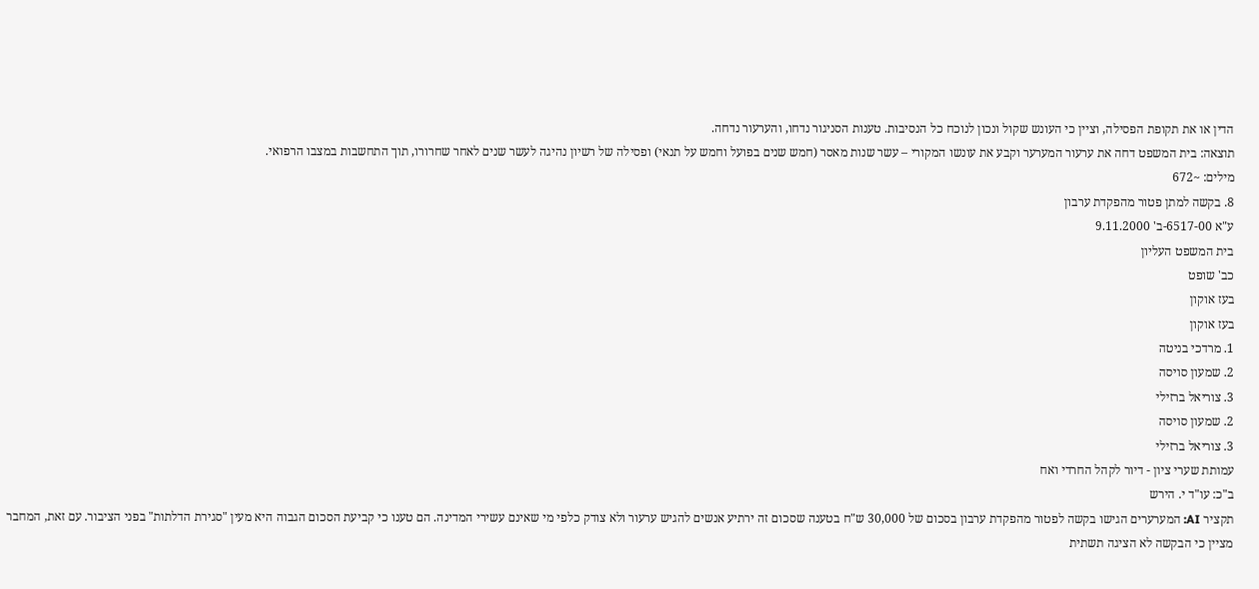הדין או את תקופת הפסילה, וציין כי העונש שקול ונכון לנוכח כל הנסיבות. טענות הסניגור נדחו, והערעור נדחה.
תוצאה: בית המשפט דחה את ערעור המערער וקבע את עונשו המקורי – עשר שנות מאסר (חמש שנים בפועל וחמש על תנאי) ופסילה של רשיון נהיגה לעשר שנים לאחר שחרורו, תוך התחשבות במצבו הרפואי.
מילים: ~672
8. בקשה למתן פטור מהפקדת ערבון
ע"א 6517-00-ב' 9.11.2000
בית המשפט העליון
כב' שופט
בעז אוקון
בעז אוקון
1. מרדכי בניטה
2. שמעון סויסה
3. צוריאל ברזילי
2. שמעון סויסה
3. צוריאל ברזילי
עמותת שערי ציון - דיור לקהל החרדי ואח
ב"כ: עו"ד י. הירש
תקציר AI: המערערים הגישו בקשה לפטור מהפקדת ערבון בסכום של 30,000 ש"ח בטענה שסכום זה ירתיע אנשים להגיש ערעור ולא צודק כלפי מי שאינם עשירי המדינה. הם טענו כי קביעת הסכום הגבוה היא מעין "סגירת הדלתות" בפני הציבור. עם זאת, המחבר מציין כי הבקשה לא הציגה תשתית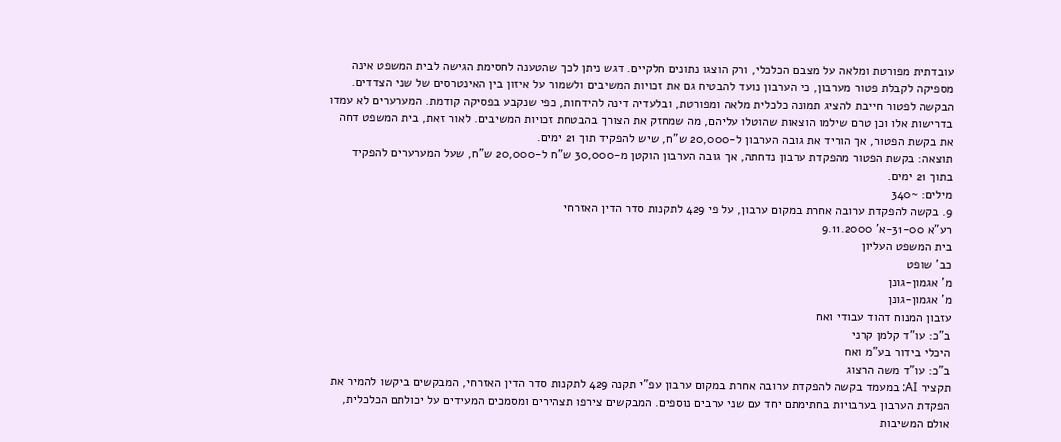עובדתית מפורטת ומלאה על מצבם הכלכלי, ורק הוצגו נתונים חלקיים. דגש ניתן לכך שהטענה לחסימת הגישה לבית המשפט אינה מספיקה לקבלת פטור מערבון, כי הערבון נועד להבטיח גם את זכויות המשיבים ולשמור על איזון בין האינטרסים של שני הצדדים. הבקשה לפטור חייבת להציג תמונה כלכלית מלאה ומפורטת, ובלעדיה דינה להידחות, כפי שנקבע בפסיקה קודמת. המערערים לא עמדו בדרישות אלו וכן טרם שילמו הוצאות שהוטלו עליהם, מה שמחזק את הצורך בהבטחת זכויות המשיבים. לאור זאת, בית המשפט דחה את בקשת הפטור, אך הוריד את גובה הערבון ל-20,000 ש"ח, שיש להפקיד תוך 21 ימים.
תוצאה: בקשת הפטור מהפקדת ערבון נדחתה, אך גובה הערבון הוקטן מ-30,000 ש"ח ל-20,000 ש"ח, שעל המערערים להפקיד בתוך 21 ימים.
מילים: ~340
9. בקשה להפקדת ערובה אחרת במקום ערבון, על פי 429 לתקנות סדר הדין האזרחי
רע"א 31-00-א' 9.11.2000
בית המשפט העליון
כב' שופט
מ' אגמון-גונן
מ' אגמון-גונן
עזבון המנוח דהוד עבודי ואח
ב"כ: עו"ד קלמן קרני
היכלי בידור בע"מ ואח
ב"כ: עו"ד משה הרצוג
תקציר AI: במעמד בקשה להפקדת ערובה אחרת במקום ערבון עפ"י תקנה 429 לתקנות סדר הדין האזרחי, המבקשים ביקשו להמיר את הפקדת הערבון בערבויות בחתימתם יחד עם שני ערבים נוספים. המבקשים צירפו תצהירים ומסמכים המעידים על יכולתם הכלכלית, אולם המשיבות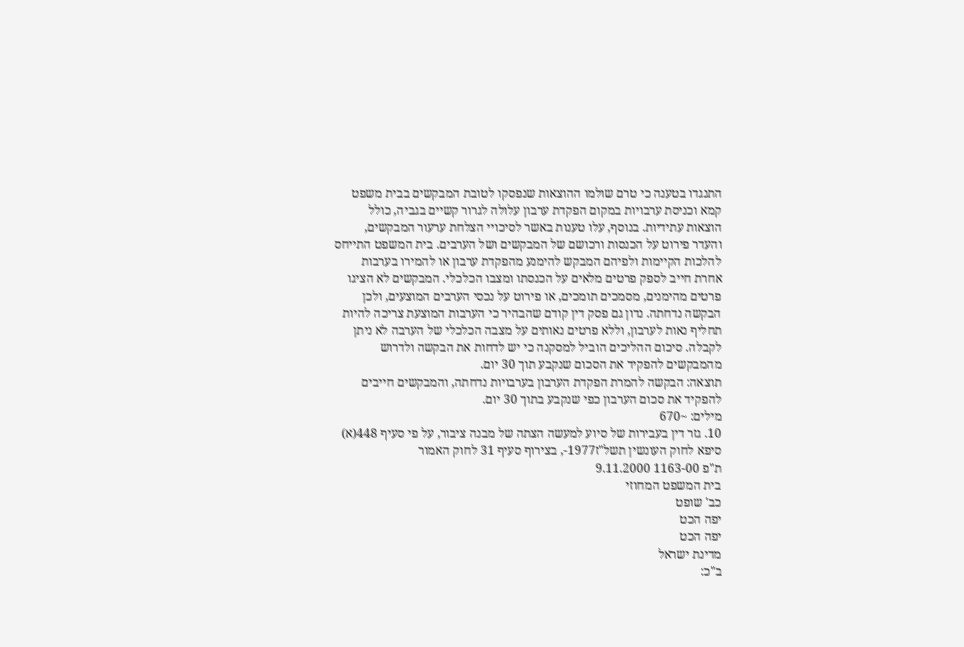התנגדו בטענה כי טרם שולמו ההוצאות שנפסקו לטובת המבקשים בבית משפט קמא וכניסת ערבויות במקום הפקדת ערבון עלולה לגרור קשיים בגביה, כולל הוצאות עתידיות. בנוסף, עלו טענות באשר לסיכויי הצלחת ערעור המבקשים, והעדר פירוט על הכנסות ורכושם של המבקשים ושל הערבים. בית המשפט התייחס להלכות הקיימות ולפיהם המבקש להימנע מהפקדת ערבון או להמירו בערבות אחרת חייב לספק פרטים מלאים על הכנסתו ומצבו הכלכלי. המבקשים לא הציגו פרטים מהימנים, מסמכים תומכים, או פירוט על נכסי הערבים המוצעים, ולכן הבקשה נדחתה. נדון גם פסק דין קודם שהבהיר כי הערבות המוצעת צריכה להיות תחליף נאות לערבון, וללא פרטים נאותים על מצבה הכלכלי של הערבה לא ניתן לקבלה. סיכום ההליכים הוביל למסקנה כי יש לדחות את הבקשה ולדרוש מהמבקשים להפקיד את הסכום שנקבע תוך 30 יום.
תוצאה: הבקשה להמרת הפקדת הערבון בערבויות נדחתה, והמבקשים חייבים להפקיד את סכום הערבון כפי שנקבע בתוך 30 יום.
מילים: ~670
10. גזר דין בעבירות של סיוע למעשה הצתה של מבנה ציבור, על פי סעיף 448(א) סיפא לחוק העונשין תשל"ז1977-, בצירוף סעיף 31 לחוק האמור
ת"פ 1163-00 9.11.2000
בית המשפט המחוזי
כב' שופט
יפה הכט
יפה הכט
מדינת ישראל
ב"כ: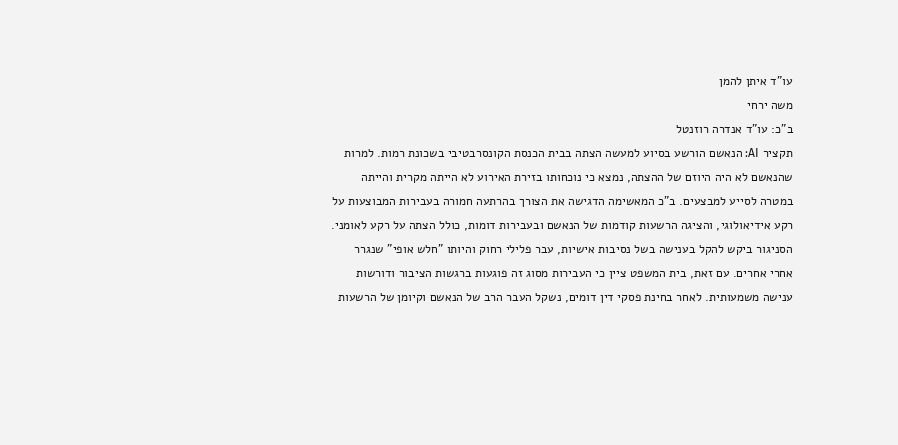עו"ד איתן להמן
משה ירחי
ב"כ: עו"ד אנדרה רוזנטל
תקציר AI: הנאשם הורשע בסיוע למעשה הצתה בבית הכנסת הקונסרבטיבי בשכונת רמות. למרות שהנאשם לא היה היוזם של ההצתה, נמצא כי נוכחותו בזירת האירוע לא הייתה מקרית והייתה במטרה לסייע למבצעים. ב"כ המאשימה הדגישה את הצורך בהרתעה חמורה בעבירות המבוצעות על רקע אידיאולוגי, והציגה הרשעות קודמות של הנאשם ובעבירות דומות, כולל הצתה על רקע לאומני. הסניגור ביקש להקל בענישה בשל נסיבות אישיות, עבר פלילי רחוק והיותו "חלש אופי" שנגרר אחרי אחרים. עם זאת, בית המשפט ציין כי העבירות מסוג זה פוגעות ברגשות הציבור ודורשות ענישה משמעותית. לאחר בחינת פסקי דין דומים, נשקל העבר הרב של הנאשם וקיומן של הרשעות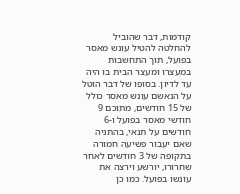קודמות, דבר שהוביל להחלטה להטיל עונש מאסר בפועל, תוך התחשבות במעצרו ומעצר הבית בו היה עד לדיון. בסופו של דבר הוטל על הנאשם עונש מאסר כולל של 15 חודשים, מתוכם 9 חודשי מאסר בפועל ו-6 חודשים על תנאי, בהתניה שאם יעבור פשיעה חמורה בתקופה של 3 חודשים לאחר שחרורו, יורשע וירצה את עונשו בפועל. כמו כן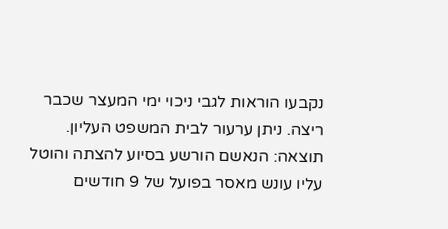נקבעו הוראות לגבי ניכוי ימי המעצר שכבר ריצה. ניתן ערעור לבית המשפט העליון.
תוצאה: הנאשם הורשע בסיוע להצתה והוטל עליו עונש מאסר בפועל של 9 חודשים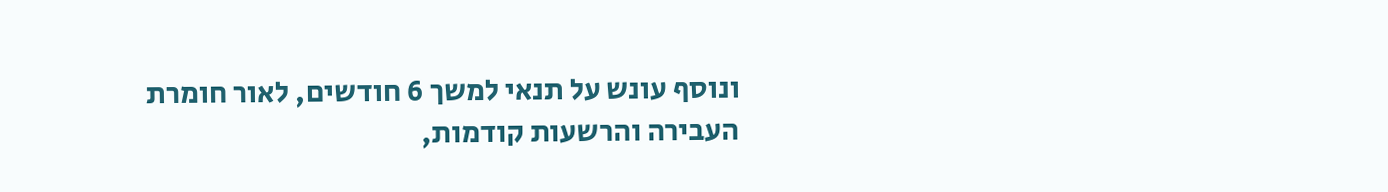ונוסף עונש על תנאי למשך 6 חודשים, לאור חומרת העבירה והרשעות קודמות,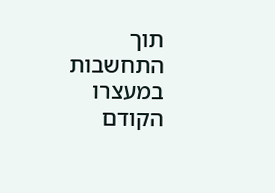תוך התחשבות במעצרו הקודם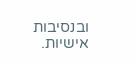ובנסיבות אישיות.